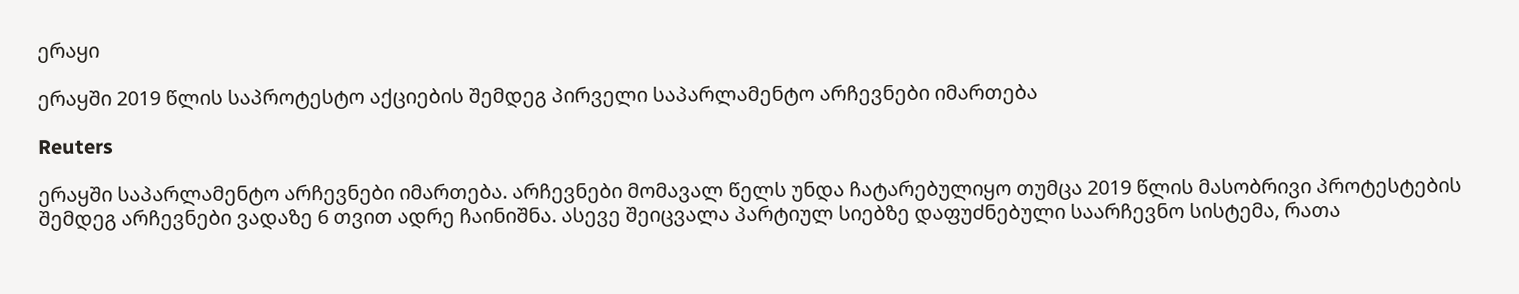ერაყი

ერაყში 2019 წლის საპროტესტო აქციების შემდეგ პირველი საპარლამენტო არჩევნები იმართება

Reuters

ერაყში საპარლამენტო არჩევნები იმართება. არჩევნები მომავალ წელს უნდა ჩატარებულიყო თუმცა 2019 წლის მასობრივი პროტესტების შემდეგ არჩევნები ვადაზე 6 თვით ადრე ჩაინიშნა. ასევე შეიცვალა პარტიულ სიებზე დაფუძნებული საარჩევნო სისტემა, რათა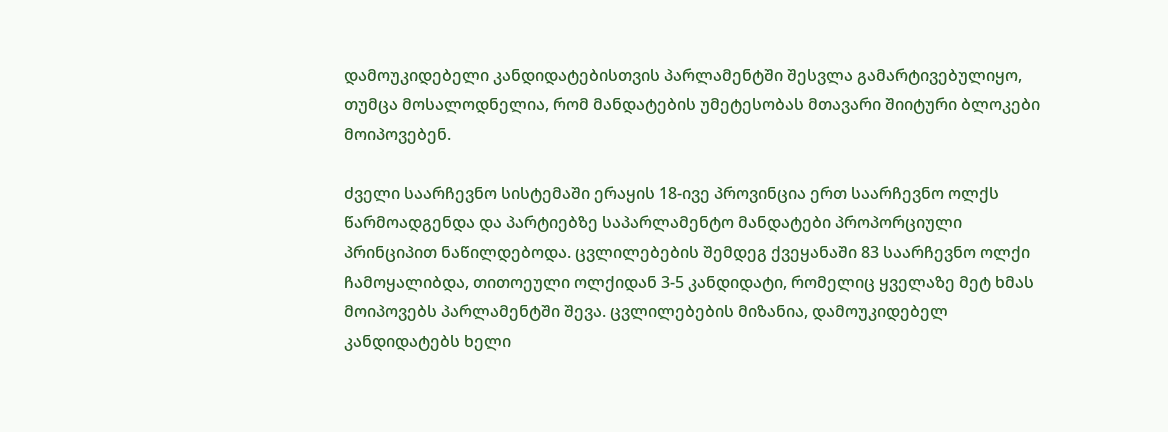დამოუკიდებელი კანდიდატებისთვის პარლამენტში შესვლა გამარტივებულიყო, თუმცა მოსალოდნელია, რომ მანდატების უმეტესობას მთავარი შიიტური ბლოკები მოიპოვებენ.

ძველი საარჩევნო სისტემაში ერაყის 18-ივე პროვინცია ერთ საარჩევნო ოლქს წარმოადგენდა და პარტიებზე საპარლამენტო მანდატები პროპორციული პრინციპით ნაწილდებოდა. ცვლილებების შემდეგ ქვეყანაში 83 საარჩევნო ოლქი ჩამოყალიბდა, თითოეული ოლქიდან 3-5 კანდიდატი, რომელიც ყველაზე მეტ ხმას მოიპოვებს პარლამენტში შევა. ცვლილებების მიზანია, დამოუკიდებელ კანდიდატებს ხელი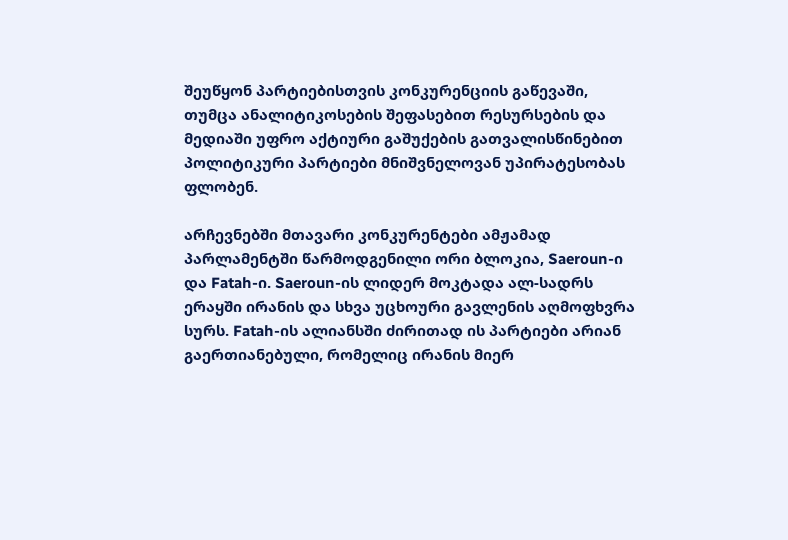შეუწყონ პარტიებისთვის კონკურენციის გაწევაში, თუმცა ანალიტიკოსების შეფასებით რესურსების და მედიაში უფრო აქტიური გაშუქების გათვალისწინებით პოლიტიკური პარტიები მნიშვნელოვან უპირატესობას ფლობენ.

არჩევნებში მთავარი კონკურენტები ამჟამად პარლამენტში წარმოდგენილი ორი ბლოკია, Saeroun-ი და Fatah-ი. Saeroun-ის ლიდერ მოკტადა ალ-სადრს ერაყში ირანის და სხვა უცხოური გავლენის აღმოფხვრა სურს. Fatah-ის ალიანსში ძირითად ის პარტიები არიან გაერთიანებული, რომელიც ირანის მიერ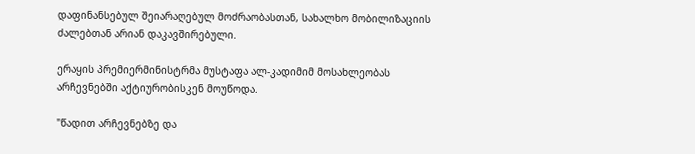დაფინანსებულ შეიარაღებულ მოძრაობასთან, სახალხო მობილიზაციის ძალებთან არიან დაკავშირებული.

ერაყის პრემიერმინისტრმა მუსტაფა ალ-კადიმიმ მოსახლეობას არჩევნებში აქტიურობისკენ მოუწოდა.

"წადით არჩევნებზე და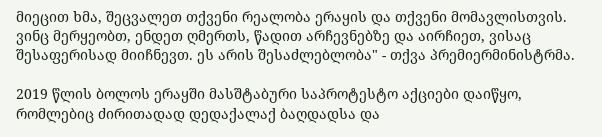მიეცით ხმა, შეცვალეთ თქვენი რეალობა ერაყის და თქვენი მომავლისთვის. ვინც მერყეობთ, ენდეთ ღმერთს, წადით არჩევნებზე და აირჩიეთ, ვისაც შესაფერისად მიიჩნევთ. ეს არის შესაძლებლობა" - თქვა პრემიერმინისტრმა.

2019 წლის ბოლოს ერაყში მასშტაბური საპროტესტო აქციები დაიწყო, რომლებიც ძირითადად დედაქალაქ ბაღდადსა და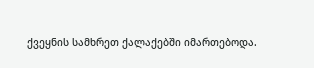ქვეყნის სამხრეთ ქალაქებში იმართებოდა.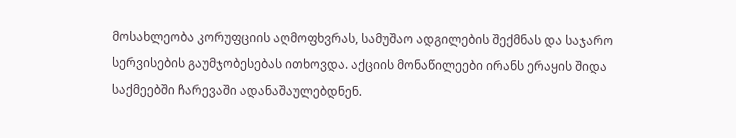მოსახლეობა კორუფციის აღმოფხვრას, სამუშაო ადგილების შექმნას და საჯარო სერვისების გაუმჯობესებას ითხოვდა. აქციის მონაწილეები ირანს ერაყის შიდა საქმეებში ჩარევაში ადანაშაულებდნენ.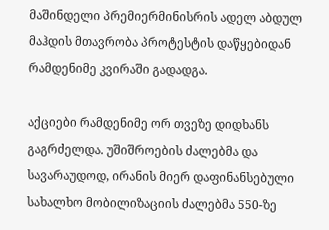მაშინდელი პრემიერმინისრის ადელ აბდულ მაჰდის მთავრობა პროტესტის დაწყებიდან რამდენიმე კვირაში გადადგა.

აქციები რამდენიმე ორ თვეზე დიდხანს გაგრძელდა. უშიშროების ძალებმა და სავარაუდოდ, ირანის მიერ დაფინანსებული სახალხო მობილიზაციის ძალებმა 550-ზე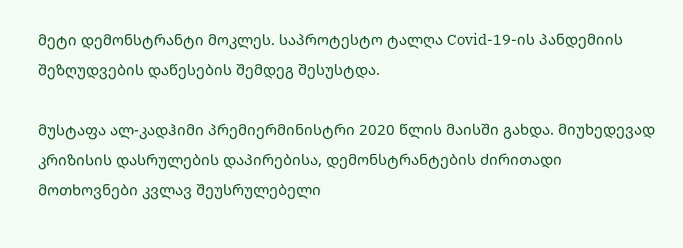მეტი დემონსტრანტი მოკლეს. საპროტესტო ტალღა Covid-19-ის პანდემიის შეზღუდვების დაწესების შემდეგ შესუსტდა.

მუსტაფა ალ-კადჰიმი პრემიერმინისტრი 2020 წლის მაისში გახდა. მიუხედევად კრიზისის დასრულების დაპირებისა, დემონსტრანტების ძირითადი მოთხოვნები კვლავ შეუსრულებელი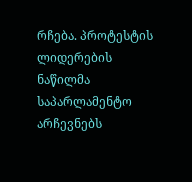რჩება. პროტესტის ლიდერების ნაწილმა საპარლამენტო არჩევნებს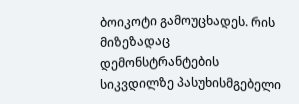ბოიკოტი გამოუცხადეს. რის მიზეზადაც დემონსტრანტების სიკვდილზე პასუხისმგებელი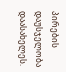პირების დაუსჯელობა დაასახელეს.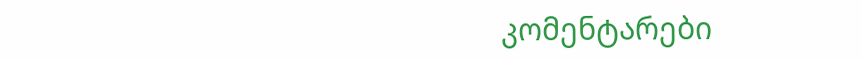კომენტარები